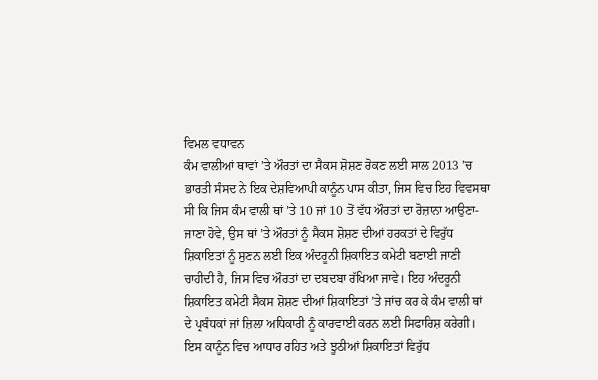ਵਿਮਲ ਵਧਾਵਨ
ਕੰਮ ਵਾਲੀਆਂ ਥਾਵਾਂ ’ਤੇ ਔਰਤਾਂ ਦਾ ਸੈਕਸ ਸ਼ੋਸ਼ਣ ਰੋਕਣ ਲਈ ਸਾਲ 2013 ’ਚ ਭਾਰਤੀ ਸੰਸਦ ਨੇ ਇਕ ਦੇਸ਼ਵਿਆਪੀ ਕਾਨੂੰਨ ਪਾਸ ਕੀਤਾ, ਜਿਸ ਵਿਚ ਇਹ ਵਿਵਸਥਾ ਸੀ ਕਿ ਜਿਸ ਕੰਮ ਵਾਲੀ ਥਾਂ ’ਤੇ 10 ਜਾਂ 10 ਤੋਂ ਵੱਧ ਔਰਤਾਂ ਦਾ ਰੋਜ਼ਾਨਾ ਆਉਣਾ-ਜਾਣਾ ਹੋਵੇ, ਉਸ ਥਾਂ ’ਤੇ ਔਰਤਾਂ ਨੂੰ ਸੈਕਸ ਸ਼ੋਸ਼ਣ ਦੀਆਂ ਹਰਕਤਾਂ ਦੇ ਵਿਰੁੱਧ ਸ਼ਿਕਾਇਤਾਂ ਨੂੰ ਸੁਣਨ ਲਈ ਇਕ ਅੰਦਰੂਨੀ ਸ਼ਿਕਾਇਤ ਕਮੇਟੀ ਬਣਾਈ ਜਾਣੀ ਚਾਹੀਦੀ ਹੈ, ਜਿਸ ਵਿਚ ਔਰਤਾਂ ਦਾ ਦਬਦਬਾ ਰੱਖਿਆ ਜਾਵੇ। ਇਹ ਅੰਦਰੂਨੀ ਸ਼ਿਕਾਇਤ ਕਮੇਟੀ ਸੈਕਸ ਸ਼ੋਸ਼ਣ ਦੀਆਂ ਸ਼ਿਕਾਇਤਾਂ ’ਤੇ ਜਾਂਚ ਕਰ ਕੇ ਕੰਮ ਵਾਲੀ ਥਾਂ ਦੇ ਪ੍ਰਬੰਧਕਾਂ ਜਾਂ ਜ਼ਿਲਾ ਅਧਿਕਾਰੀ ਨੂੰ ਕਾਰਵਾਈ ਕਰਨ ਲਈ ਸਿਫਾਰਿਸ਼ ਕਰੇਗੀ। ਇਸ ਕਾਨੂੰਨ ਵਿਚ ਆਧਾਰ ਰਹਿਤ ਅਤੇ ਝੂਠੀਆਂ ਸ਼ਿਕਾਇਤਾਂ ਵਿਰੁੱਧ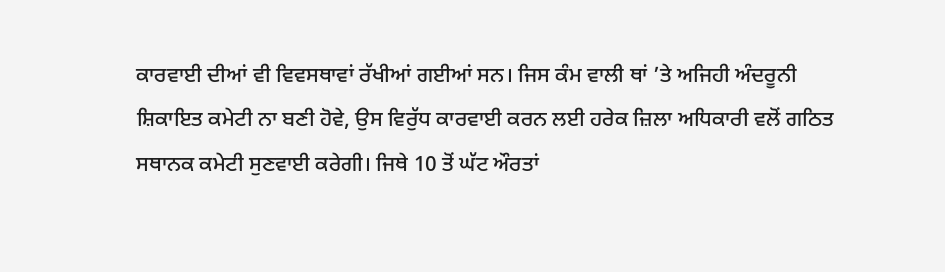ਕਾਰਵਾਈ ਦੀਆਂ ਵੀ ਵਿਵਸਥਾਵਾਂ ਰੱਖੀਆਂ ਗਈਆਂ ਸਨ। ਜਿਸ ਕੰਮ ਵਾਲੀ ਥਾਂ ’ਤੇ ਅਜਿਹੀ ਅੰਦਰੂਨੀ ਸ਼ਿਕਾਇਤ ਕਮੇਟੀ ਨਾ ਬਣੀ ਹੋਵੇ, ਉਸ ਵਿਰੁੱਧ ਕਾਰਵਾਈ ਕਰਨ ਲਈ ਹਰੇਕ ਜ਼ਿਲਾ ਅਧਿਕਾਰੀ ਵਲੋਂ ਗਠਿਤ ਸਥਾਨਕ ਕਮੇਟੀ ਸੁਣਵਾਈ ਕਰੇਗੀ। ਜਿਥੇ 10 ਤੋਂ ਘੱਟ ਔਰਤਾਂ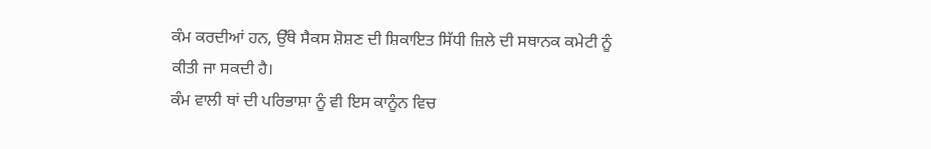ਕੰਮ ਕਰਦੀਆਂ ਹਨ, ਉੱਥੇ ਸੈਕਸ ਸ਼ੋਸ਼ਣ ਦੀ ਸ਼ਿਕਾਇਤ ਸਿੱਧੀ ਜ਼ਿਲੇ ਦੀ ਸਥਾਨਕ ਕਮੇਟੀ ਨੂੰ ਕੀਤੀ ਜਾ ਸਕਦੀ ਹੈ।
ਕੰਮ ਵਾਲੀ ਥਾਂ ਦੀ ਪਰਿਭਾਸ਼ਾ ਨੂੰ ਵੀ ਇਸ ਕਾਨੂੰਨ ਵਿਚ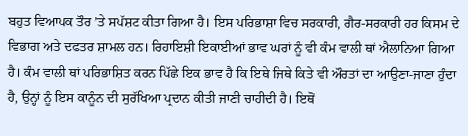ਬਹੁਤ ਵਿਆਪਕ ਤੌਰ ’ਤੇ ਸਪੱਸ਼ਟ ਕੀਤਾ ਗਿਆ ਹੈ। ਇਸ ਪਰਿਭਾਸ਼ਾ ਵਿਚ ਸਰਕਾਰੀ, ਗੈਰ-ਸਰਕਾਰੀ ਹਰ ਕਿਸਮ ਦੇ ਵਿਭਾਗ ਅਤੇ ਦਫਤਰ ਸ਼ਾਮਲ ਹਨ। ਰਿਹਾਇਸ਼ੀ ਇਕਾਈਆਂ ਭਾਵ ਘਰਾਂ ਨੂੰ ਵੀ ਕੰਮ ਵਾਲੀ ਥਾਂ ਐਲਾਨਿਆ ਗਿਆ ਹੈ। ਕੰਮ ਵਾਲੀ ਥਾਂ ਪਰਿਭਾਸ਼ਿਤ ਕਰਨ ਪਿੱਛੇ ਇਕ ਭਾਵ ਹੈ ਕਿ ਇਥੇ ਜਿਥੇ ਕਿਤੇ ਵੀ ਔਰਤਾਂ ਦਾ ਆਉਣਾ-ਜਾਣਾ ਹੁੰਦਾ ਹੈ, ਉਨ੍ਹਾਂ ਨੂੰ ਇਸ ਕਾਨੂੰਨ ਦੀ ਸੁਰੱਖਿਆ ਪ੍ਰਦਾਨ ਕੀਤੀ ਜਾਣੀ ਚਾਹੀਦੀ ਹੈ। ਇਥੋਂ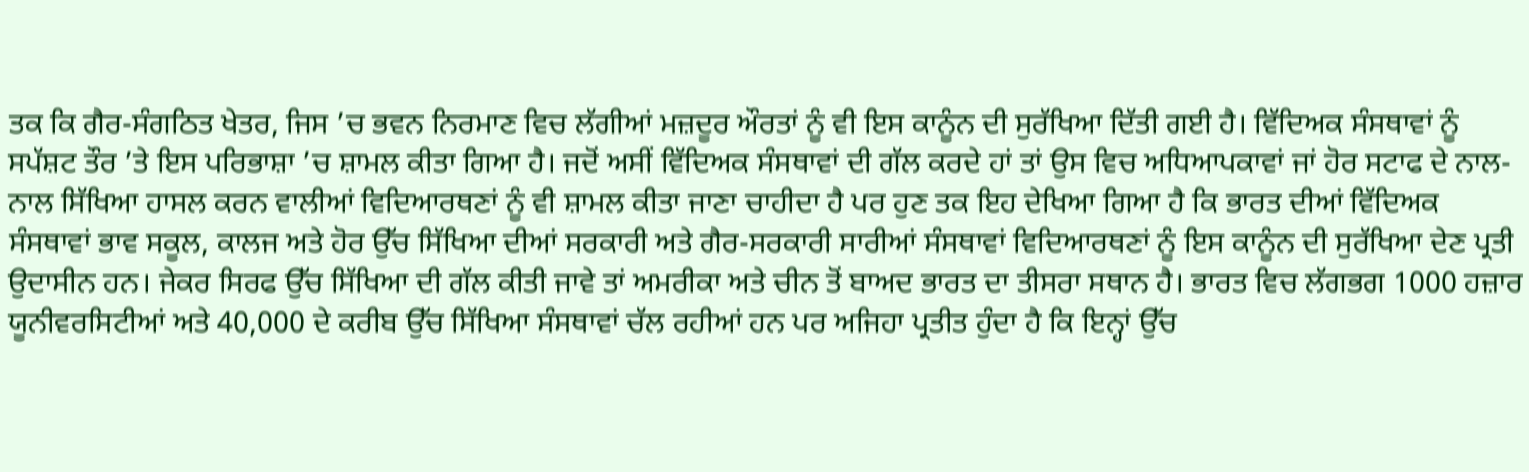ਤਕ ਕਿ ਗੈਰ-ਸੰਗਠਿਤ ਖੇਤਰ, ਜਿਸ ’ਚ ਭਵਨ ਨਿਰਮਾਣ ਵਿਚ ਲੱਗੀਆਂ ਮਜ਼ਦੂਰ ਔਰਤਾਂ ਨੂੰ ਵੀ ਇਸ ਕਾਨੂੰਨ ਦੀ ਸੁਰੱਖਿਆ ਦਿੱਤੀ ਗਈ ਹੈ। ਵਿੱਦਿਅਕ ਸੰਸਥਾਵਾਂ ਨੂੰ ਸਪੱਸ਼ਟ ਤੌਰ ’ਤੇ ਇਸ ਪਰਿਭਾਸ਼ਾ ’ਚ ਸ਼ਾਮਲ ਕੀਤਾ ਗਿਆ ਹੈ। ਜਦੋਂ ਅਸੀਂ ਵਿੱਦਿਅਕ ਸੰਸਥਾਵਾਂ ਦੀ ਗੱਲ ਕਰਦੇ ਹਾਂ ਤਾਂ ਉਸ ਵਿਚ ਅਧਿਆਪਕਾਵਾਂ ਜਾਂ ਹੋਰ ਸਟਾਫ ਦੇ ਨਾਲ-ਨਾਲ ਸਿੱਖਿਆ ਹਾਸਲ ਕਰਨ ਵਾਲੀਆਂ ਵਿਦਿਆਰਥਣਾਂ ਨੂੰ ਵੀ ਸ਼ਾਮਲ ਕੀਤਾ ਜਾਣਾ ਚਾਹੀਦਾ ਹੈ ਪਰ ਹੁਣ ਤਕ ਇਹ ਦੇਖਿਆ ਗਿਆ ਹੈ ਕਿ ਭਾਰਤ ਦੀਆਂ ਵਿੱਦਿਅਕ ਸੰਸਥਾਵਾਂ ਭਾਵ ਸਕੂਲ, ਕਾਲਜ ਅਤੇ ਹੋਰ ਉੱਚ ਸਿੱਖਿਆ ਦੀਆਂ ਸਰਕਾਰੀ ਅਤੇ ਗੈਰ-ਸਰਕਾਰੀ ਸਾਰੀਆਂ ਸੰਸਥਾਵਾਂ ਵਿਦਿਆਰਥਣਾਂ ਨੂੰ ਇਸ ਕਾਨੂੰਨ ਦੀ ਸੁਰੱਖਿਆ ਦੇਣ ਪ੍ਰਤੀ ਉਦਾਸੀਨ ਹਨ। ਜੇਕਰ ਸਿਰਫ ਉੱਚ ਸਿੱਖਿਆ ਦੀ ਗੱਲ ਕੀਤੀ ਜਾਵੇ ਤਾਂ ਅਮਰੀਕਾ ਅਤੇ ਚੀਨ ਤੋਂ ਬਾਅਦ ਭਾਰਤ ਦਾ ਤੀਸਰਾ ਸਥਾਨ ਹੈ। ਭਾਰਤ ਵਿਚ ਲੱਗਭਗ 1000 ਹਜ਼ਾਰ ਯੂਨੀਵਰਸਿਟੀਆਂ ਅਤੇ 40,000 ਦੇ ਕਰੀਬ ਉੱਚ ਸਿੱਖਿਆ ਸੰਸਥਾਵਾਂ ਚੱਲ ਰਹੀਆਂ ਹਨ ਪਰ ਅਜਿਹਾ ਪ੍ਰਤੀਤ ਹੁੰਦਾ ਹੈ ਕਿ ਇਨ੍ਹਾਂ ਉੱਚ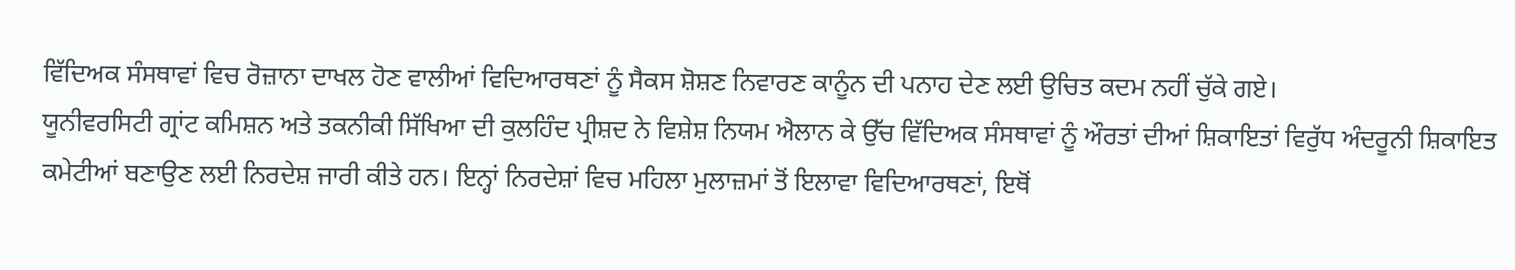ਵਿੱਦਿਅਕ ਸੰਸਥਾਵਾਂ ਵਿਚ ਰੋਜ਼ਾਨਾ ਦਾਖਲ ਹੋਣ ਵਾਲੀਆਂ ਵਿਦਿਆਰਥਣਾਂ ਨੂੰ ਸੈਕਸ ਸ਼ੋਸ਼ਣ ਨਿਵਾਰਣ ਕਾਨੂੰਨ ਦੀ ਪਨਾਹ ਦੇਣ ਲਈ ਉਚਿਤ ਕਦਮ ਨਹੀਂ ਚੁੱਕੇ ਗਏ।
ਯੂਨੀਵਰਸਿਟੀ ਗ੍ਰਾਂਟ ਕਮਿਸ਼ਨ ਅਤੇ ਤਕਨੀਕੀ ਸਿੱਖਿਆ ਦੀ ਕੁਲਹਿੰਦ ਪ੍ਰੀਸ਼ਦ ਨੇ ਵਿਸ਼ੇਸ਼ ਨਿਯਮ ਐਲਾਨ ਕੇ ਉੱਚ ਵਿੱਦਿਅਕ ਸੰਸਥਾਵਾਂ ਨੂੰ ਔਰਤਾਂ ਦੀਆਂ ਸ਼ਿਕਾਇਤਾਂ ਵਿਰੁੱਧ ਅੰਦਰੂਨੀ ਸ਼ਿਕਾਇਤ ਕਮੇਟੀਆਂ ਬਣਾਉਣ ਲਈ ਨਿਰਦੇਸ਼ ਜਾਰੀ ਕੀਤੇ ਹਨ। ਇਨ੍ਹਾਂ ਨਿਰਦੇਸ਼ਾਂ ਵਿਚ ਮਹਿਲਾ ਮੁਲਾਜ਼ਮਾਂ ਤੋਂ ਇਲਾਵਾ ਵਿਦਿਆਰਥਣਾਂ, ਇਥੋਂ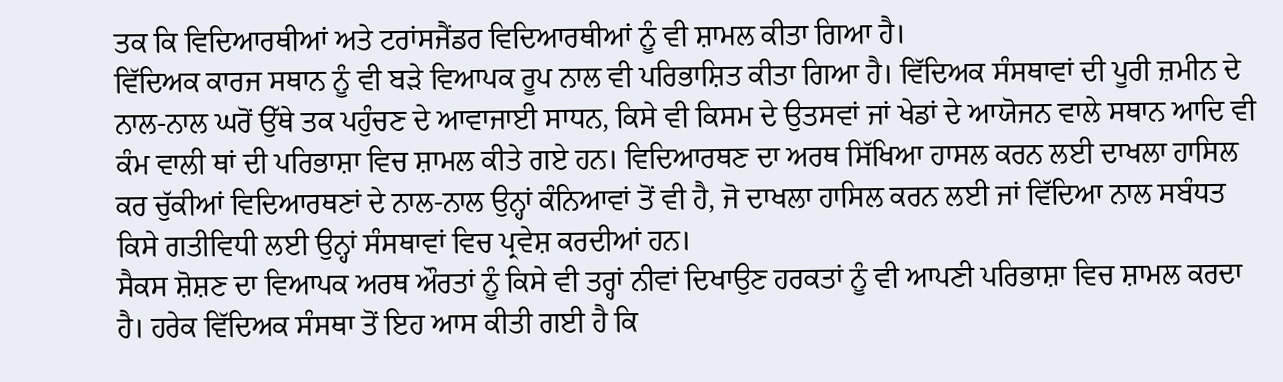ਤਕ ਕਿ ਵਿਦਿਆਰਥੀਆਂ ਅਤੇ ਟਰਾਂਸਜੈਂਡਰ ਵਿਦਿਆਰਥੀਆਂ ਨੂੰ ਵੀ ਸ਼ਾਮਲ ਕੀਤਾ ਗਿਆ ਹੈ।
ਵਿੱਦਿਅਕ ਕਾਰਜ ਸਥਾਨ ਨੂੰ ਵੀ ਬੜੇ ਵਿਆਪਕ ਰੂਪ ਨਾਲ ਵੀ ਪਰਿਭਾਸ਼ਿਤ ਕੀਤਾ ਗਿਆ ਹੈ। ਵਿੱਦਿਅਕ ਸੰਸਥਾਵਾਂ ਦੀ ਪੂਰੀ ਜ਼ਮੀਨ ਦੇ ਨਾਲ-ਨਾਲ ਘਰੋਂ ਉੱਥੇ ਤਕ ਪਹੁੰਚਣ ਦੇ ਆਵਾਜਾਈ ਸਾਧਨ, ਕਿਸੇ ਵੀ ਕਿਸਮ ਦੇ ਉਤਸਵਾਂ ਜਾਂ ਖੇਡਾਂ ਦੇ ਆਯੋਜਨ ਵਾਲੇ ਸਥਾਨ ਆਦਿ ਵੀ ਕੰਮ ਵਾਲੀ ਥਾਂ ਦੀ ਪਰਿਭਾਸ਼ਾ ਵਿਚ ਸ਼ਾਮਲ ਕੀਤੇ ਗਏ ਹਨ। ਵਿਦਿਆਰਥਣ ਦਾ ਅਰਥ ਸਿੱਖਿਆ ਹਾਸਲ ਕਰਨ ਲਈ ਦਾਖਲਾ ਹਾਸਿਲ ਕਰ ਚੁੱਕੀਆਂ ਵਿਦਿਆਰਥਣਾਂ ਦੇ ਨਾਲ-ਨਾਲ ਉਨ੍ਹਾਂ ਕੰਨਿਆਵਾਂ ਤੋਂ ਵੀ ਹੈ, ਜੋ ਦਾਖਲਾ ਹਾਸਿਲ ਕਰਨ ਲਈ ਜਾਂ ਵਿੱਦਿਆ ਨਾਲ ਸਬੰਧਤ ਕਿਸੇ ਗਤੀਵਿਧੀ ਲਈ ਉਨ੍ਹਾਂ ਸੰਸਥਾਵਾਂ ਵਿਚ ਪ੍ਰਵੇਸ਼ ਕਰਦੀਆਂ ਹਨ।
ਸੈਕਸ ਸ਼ੋਸ਼ਣ ਦਾ ਵਿਆਪਕ ਅਰਥ ਔਰਤਾਂ ਨੂੰ ਕਿਸੇ ਵੀ ਤਰ੍ਹਾਂ ਨੀਵਾਂ ਦਿਖਾਉਣ ਹਰਕਤਾਂ ਨੂੰ ਵੀ ਆਪਣੀ ਪਰਿਭਾਸ਼ਾ ਵਿਚ ਸ਼ਾਮਲ ਕਰਦਾ ਹੈ। ਹਰੇਕ ਵਿੱਦਿਅਕ ਸੰਸਥਾ ਤੋਂ ਇਹ ਆਸ ਕੀਤੀ ਗਈ ਹੈ ਕਿ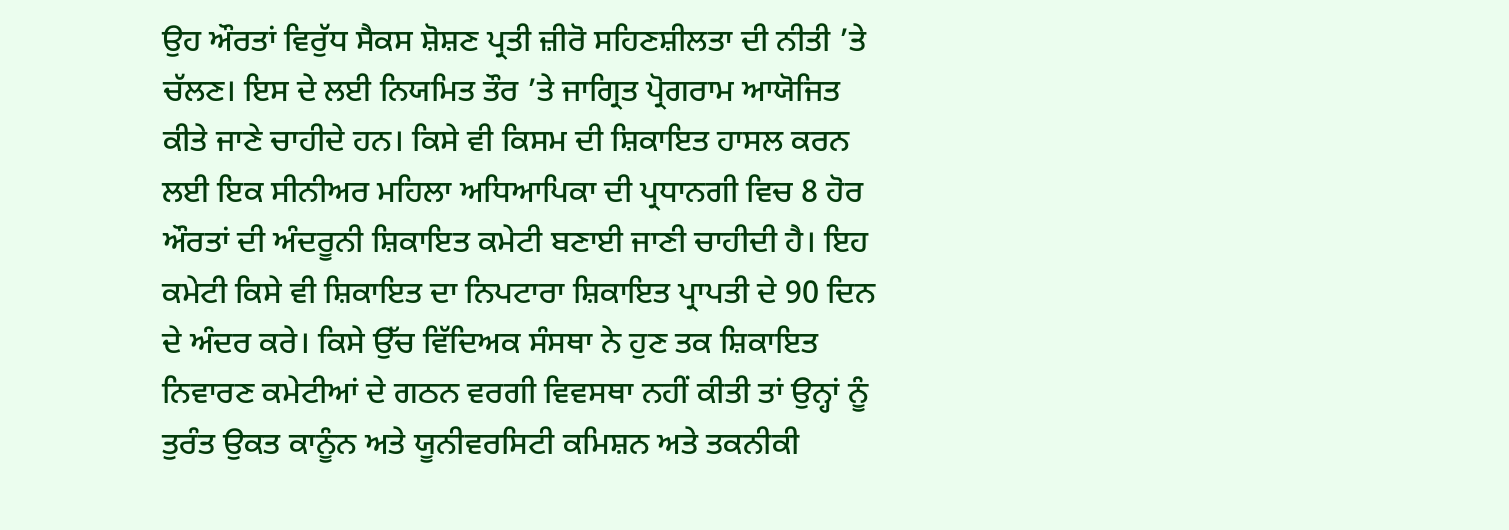ਉਹ ਔਰਤਾਂ ਵਿਰੁੱਧ ਸੈਕਸ ਸ਼ੋਸ਼ਣ ਪ੍ਰਤੀ ਜ਼ੀਰੋ ਸਹਿਣਸ਼ੀਲਤਾ ਦੀ ਨੀਤੀ ’ਤੇ ਚੱਲਣ। ਇਸ ਦੇ ਲਈ ਨਿਯਮਿਤ ਤੌਰ ’ਤੇ ਜਾਗ੍ਰਿਤ ਪ੍ਰੋਗਰਾਮ ਆਯੋਜਿਤ ਕੀਤੇ ਜਾਣੇ ਚਾਹੀਦੇ ਹਨ। ਕਿਸੇ ਵੀ ਕਿਸਮ ਦੀ ਸ਼ਿਕਾਇਤ ਹਾਸਲ ਕਰਨ ਲਈ ਇਕ ਸੀਨੀਅਰ ਮਹਿਲਾ ਅਧਿਆਪਿਕਾ ਦੀ ਪ੍ਰਧਾਨਗੀ ਵਿਚ 8 ਹੋਰ ਔਰਤਾਂ ਦੀ ਅੰਦਰੂਨੀ ਸ਼ਿਕਾਇਤ ਕਮੇਟੀ ਬਣਾਈ ਜਾਣੀ ਚਾਹੀਦੀ ਹੈ। ਇਹ ਕਮੇਟੀ ਕਿਸੇ ਵੀ ਸ਼ਿਕਾਇਤ ਦਾ ਨਿਪਟਾਰਾ ਸ਼ਿਕਾਇਤ ਪ੍ਰਾਪਤੀ ਦੇ 90 ਦਿਨ ਦੇ ਅੰਦਰ ਕਰੇ। ਕਿਸੇ ਉੱਚ ਵਿੱਦਿਅਕ ਸੰਸਥਾ ਨੇ ਹੁਣ ਤਕ ਸ਼ਿਕਾਇਤ ਨਿਵਾਰਣ ਕਮੇਟੀਆਂ ਦੇ ਗਠਨ ਵਰਗੀ ਵਿਵਸਥਾ ਨਹੀਂ ਕੀਤੀ ਤਾਂ ਉਨ੍ਹਾਂ ਨੂੰ ਤੁਰੰਤ ਉਕਤ ਕਾਨੂੰਨ ਅਤੇ ਯੂਨੀਵਰਸਿਟੀ ਕਮਿਸ਼ਨ ਅਤੇ ਤਕਨੀਕੀ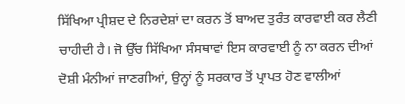ਸਿੱਖਿਆ ਪ੍ਰੀਸ਼ਦ ਦੇ ਨਿਰਦੇਸ਼ਾਂ ਦਾ ਕਰਨ ਤੋਂ ਬਾਅਦ ਤੁਰੰਤ ਕਾਰਵਾਈ ਕਰ ਲੈਣੀ ਚਾਹੀਦੀ ਹੈ। ਜੋ ਉੱਚ ਸਿੱਖਿਆ ਸੰਸਥਾਵਾਂ ਇਸ ਕਾਰਵਾਈ ਨੂੰ ਨਾ ਕਰਨ ਦੀਆਂ ਦੋਸ਼ੀ ਮੰਨੀਆਂ ਜਾਣਗੀਆਂ, ਉਨ੍ਹਾਂ ਨੂੰ ਸਰਕਾਰ ਤੋਂ ਪ੍ਰਾਪਤ ਹੋਣ ਵਾਲੀਆਂ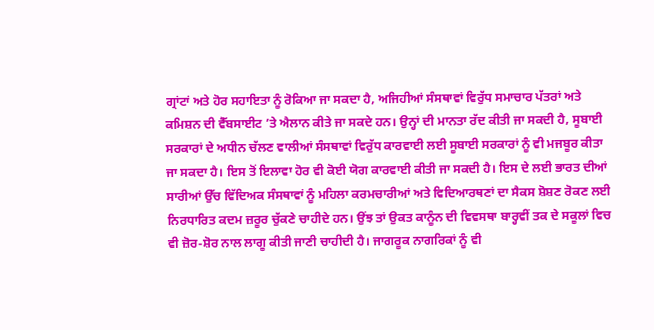ਗ੍ਰਾਂਟਾਂ ਅਤੇ ਹੋਰ ਸਹਾਇਤਾ ਨੂੰ ਰੋਕਿਆ ਜਾ ਸਕਦਾ ਹੈ, ਅਜਿਹੀਆਂ ਸੰਸਥਾਵਾਂ ਵਿਰੁੱਧ ਸਮਾਚਾਰ ਪੱਤਰਾਂ ਅਤੇ ਕਮਿਸ਼ਨ ਦੀ ਵੈੱਬਸਾਈਟ ’ਤੇ ਐਲਾਨ ਕੀਤੇ ਜਾ ਸਕਦੇ ਹਨ। ਉਨ੍ਹਾਂ ਦੀ ਮਾਨਤਾ ਰੱਦ ਕੀਤੀ ਜਾ ਸਕਦੀ ਹੈ, ਸੂਬਾਈ ਸਰਕਾਰਾਂ ਦੇ ਅਧੀਨ ਚੱਲਣ ਵਾਲੀਆਂ ਸੰਸਥਾਵਾਂ ਵਿਰੁੱਧ ਕਾਰਵਾਈ ਲਈ ਸੂਬਾਈ ਸਰਕਾਰਾਂ ਨੂੰ ਵੀ ਮਜਬੂਰ ਕੀਤਾ ਜਾ ਸਕਦਾ ਹੈ। ਇਸ ਤੋਂ ਇਲਾਵਾ ਹੋਰ ਵੀ ਕੋਈ ਯੋਗ ਕਾਰਵਾਈ ਕੀਤੀ ਜਾ ਸਕਦੀ ਹੈ। ਇਸ ਦੇ ਲਈ ਭਾਰਤ ਦੀਆਂ ਸਾਰੀਆਂ ਉੱਚ ਵਿੱਦਿਅਕ ਸੰਸਥਾਵਾਂ ਨੂੰ ਮਹਿਲਾ ਕਰਮਚਾਰੀਆਂ ਅਤੇ ਵਿਦਿਆਰਥਣਾਂ ਦਾ ਸੈਕਸ ਸ਼ੋਸ਼ਣ ਰੋਕਣ ਲਈ ਨਿਰਧਾਰਿਤ ਕਦਮ ਜ਼ਰੂਰ ਚੁੱਕਣੇ ਚਾਹੀਦੇ ਹਨ। ਉਂਝ ਤਾਂ ਉਕਤ ਕਾਨੂੰਨ ਦੀ ਵਿਵਸਥਾ ਬਾਰ੍ਹਵੀਂ ਤਕ ਦੇ ਸਕੂਲਾਂ ਵਿਚ ਵੀ ਜ਼ੋਰ-ਸ਼ੋਰ ਨਾਲ ਲਾਗੂ ਕੀਤੀ ਜਾਣੀ ਚਾਹੀਦੀ ਹੈ। ਜਾਗਰੂਕ ਨਾਗਰਿਕਾਂ ਨੂੰ ਵੀ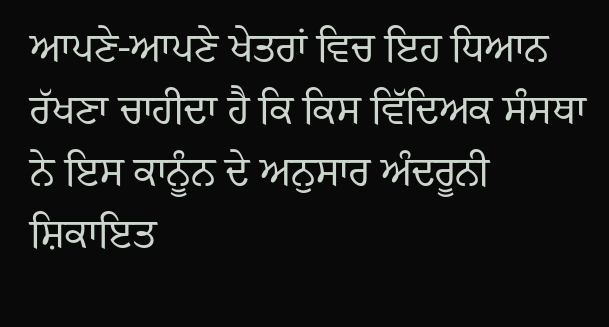ਆਪਣੇ-ਆਪਣੇ ਖੇਤਰਾਂ ਵਿਚ ਇਹ ਧਿਆਨ ਰੱਖਣਾ ਚਾਹੀਦਾ ਹੈ ਕਿ ਕਿਸ ਵਿੱਦਿਅਕ ਸੰਸਥਾ ਨੇ ਇਸ ਕਾਨੂੰਨ ਦੇ ਅਨੁਸਾਰ ਅੰਦਰੂਨੀ ਸ਼ਿਕਾਇਤ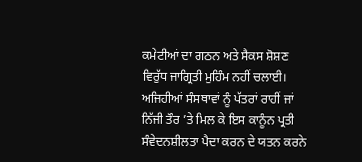ਕਮੇਟੀਆਂ ਦਾ ਗਠਨ ਅਤੇ ਸੈਕਸ ਸ਼ੋਸ਼ਣ ਵਿਰੁੱਧ ਜਾਗ੍ਰਿਤੀ ਮੁਹਿੰਮ ਨਹੀਂ ਚਲਾਈ। ਅਜਿਹੀਆਂ ਸੰਸਥਾਵਾਂ ਨੂੰ ਪੱਤਰਾਂ ਰਾਹੀਂ ਜਾਂ ਨਿੱਜੀ ਤੌਰ ’ਤੇ ਮਿਲ ਕੇ ਇਸ ਕਾਨੂੰਨ ਪ੍ਰਤੀ ਸੰਵੇਦਨਸ਼ੀਲਤਾ ਪੈਦਾ ਕਰਨ ਦੇ ਯਤਨ ਕਰਨੇ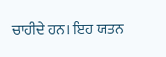ਚਾਹੀਦੇ ਹਨ। ਇਹ ਯਤਨ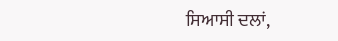ਸਿਆਸੀ ਦਲਾਂ,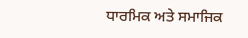ਧਾਰਮਿਕ ਅਤੇ ਸਮਾਜਿਕ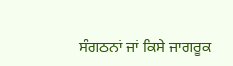ਸੰਗਠਨਾਂ ਜਾਂ ਕਿਸੇ ਜਾਗਰੂਕ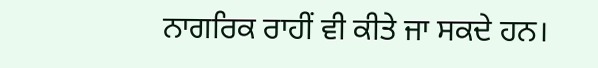ਨਾਗਰਿਕ ਰਾਹੀਂ ਵੀ ਕੀਤੇ ਜਾ ਸਕਦੇ ਹਨ।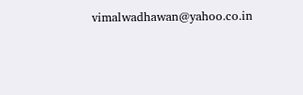vimalwadhawan@yahoo.co.in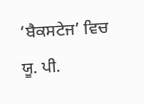‘ਬੈਕਸਟੇਜ’ ਵਿਚ ਯੂ. ਪੀ.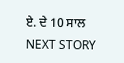ਏ. ਦੇ 10 ਸਾਲ
NEXT STORY